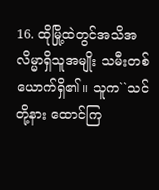16. ထိုမြို့ထဲတွင်အသိအလိမ္မာရှိသူအမျိုး သမီးတစ်ယောက်ရှိ၏။ သူက``သင်တို့နား ထောင်ကြ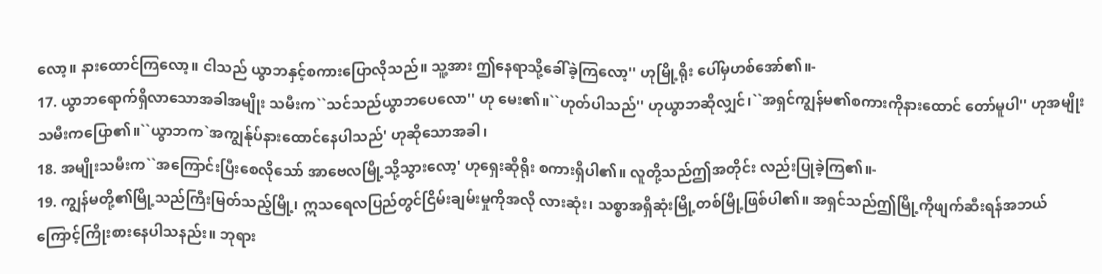လော့။ နားထောင်ကြလော့။ ငါသည် ယွာဘနှင့်စကားပြောလိုသည်။ သူ့အား ဤနေရာသို့ခေါ်ခဲ့ကြလော့'' ဟုမြို့ရိုး ပေါ်မှဟစ်အော်၏။-
17. ယွာဘရောက်ရှိလာသောအခါအမျိုး သမီးက``သင်သည်ယွာဘပေလော'' ဟု မေး၏။``ဟုတ်ပါသည်'' ဟုယွာဘဆိုလျှင်၊``အရှင်ကျွန်မ၏စကားကိုနားထောင် တော်မူပါ'' ဟုအမျိုးသမီးကပြော၏။``ယွာဘက`အကျွန်ုပ်နားထောင်နေပါသည်' ဟုဆိုသောအခါ၊
18. အမျိုးသမီးက``အကြောင်းပြီးစေလိုသော် အာဗေလမြို့သို့သွားလော့' ဟုရှေးဆိုရိုး စကားရှိပါ၏။ လူတို့သည်ဤအတိုင်း လည်းပြုခဲ့ကြ၏။-
19. ကျွန်မတို့၏မြို့သည်ကြီးမြတ်သည့်မြို့၊ ဣသရေလပြည်တွင်ငြိမ်းချမ်းမှုကိုအလို လားဆုံး၊ သစ္စာအရှိဆုံးမြို့တစ်မြို့ဖြစ်ပါ၏။ အရှင်သည်ဤမြို့ကိုဖျက်ဆီးရန်အဘယ် ကြောင့်ကြိုးစားနေပါသနည်း။ ဘုရား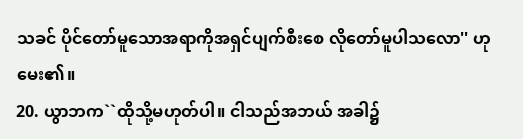သခင် ပိုင်တော်မူသောအရာကိုအရှင်ပျက်စီးစေ လိုတော်မူပါသလော'' ဟုမေး၏။
20. ယွာဘက``ထိုသို့မဟုတ်ပါ။ ငါသည်အဘယ် အခါ၌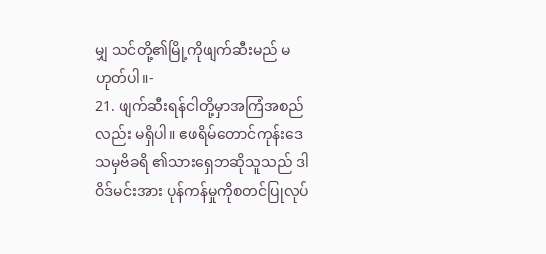မျှ သင်တို့၏မြို့ကိုဖျက်ဆီးမည် မဟုတ်ပါ။-
21. ဖျက်ဆီးရန်ငါတို့မှာအကြံအစည်လည်း မရှိပါ။ ဧဖရိမ်တောင်ကုန်းဒေသမှဗိခရိ ၏သားရှေဘဆိုသူသည် ဒါဝိဒ်မင်းအား ပုန်ကန်မှုကိုစတင်ပြုလုပ်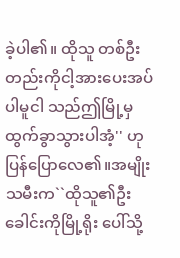ခဲ့ပါ၏။ ထိုသူ တစ်ဦးတည်းကိုငါ့အားပေးအပ်ပါမူငါ သည်ဤမြို့မှထွက်ခွာသွားပါအံ့'' ဟု ပြန်ပြောလေ၏။အမျိုးသမီးက``ထိုသူ၏ဦးခေါင်းကိုမြို့ရိုး ပေါ်သို့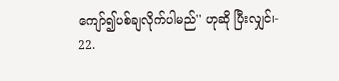ကျော်၍ပစ်ချလိုက်ပါမည်'' ဟုဆို ပြီးလျှင်၊-
22.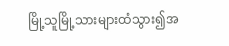မြို့သူမြို့သားများထံသွား၍အ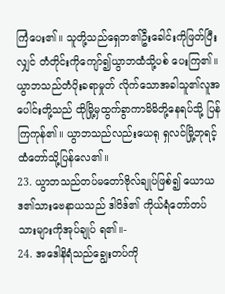ကြံပေး၏။ သူတို့သည်ရှေဘ၏ဦးခေါင်းကိုဖြတ်ပြီး လျှင် တံတိုင်းကိုကျော်၍ယွာဘထံသို့ပစ် ပေးကြ၏။ ယွာဘသည်တံပိုးခရာမှုတ် လိုက်သောအခါသူ၏လူအပေါင်းတို့သည် ထိုမြို့မှထွက်ခွာကာမိမိတို့နေရပ်သို့ ပြန်ကြကုန်၏။ ယွာဘသည်လည်းယေရု ရှလင်မြို့ဘုရင့်ထံတော်သို့ပြန်လေ၏။
23. ယွာဘသည်တပ်မတော်ဗိုလ်ချုပ်ဖြစ်၍ ယောယဒ၏သားဗေနာယသည် ဒါဝိဒ်၏ ကိုယ်ရံတော်တပ်သားများကိုအုပ်ချုပ် ရ၏။-
24. အဒေါနိရံသည်ချွေးတပ်ကို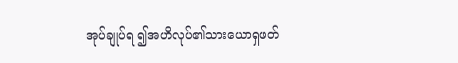အုပ်ချုပ်ရ ၍အဟိလုပ်၏သားယောရှဖတ်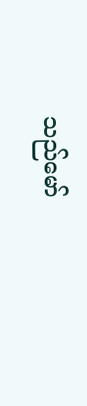သည်မော်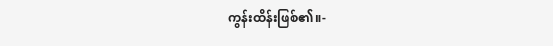ကွန်းထိန်းဖြစ်၏။-